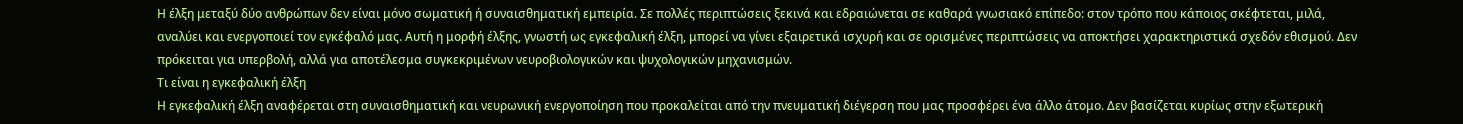Η έλξη μεταξύ δύο ανθρώπων δεν είναι μόνο σωματική ή συναισθηματική εμπειρία. Σε πολλές περιπτώσεις ξεκινά και εδραιώνεται σε καθαρά γνωσιακό επίπεδο: στον τρόπο που κάποιος σκέφτεται, μιλά, αναλύει και ενεργοποιεί τον εγκέφαλό μας. Αυτή η μορφή έλξης, γνωστή ως εγκεφαλική έλξη, μπορεί να γίνει εξαιρετικά ισχυρή και σε ορισμένες περιπτώσεις να αποκτήσει χαρακτηριστικά σχεδόν εθισμού. Δεν πρόκειται για υπερβολή, αλλά για αποτέλεσμα συγκεκριμένων νευροβιολογικών και ψυχολογικών μηχανισμών.
Τι είναι η εγκεφαλική έλξη
Η εγκεφαλική έλξη αναφέρεται στη συναισθηματική και νευρωνική ενεργοποίηση που προκαλείται από την πνευματική διέγερση που μας προσφέρει ένα άλλο άτομο. Δεν βασίζεται κυρίως στην εξωτερική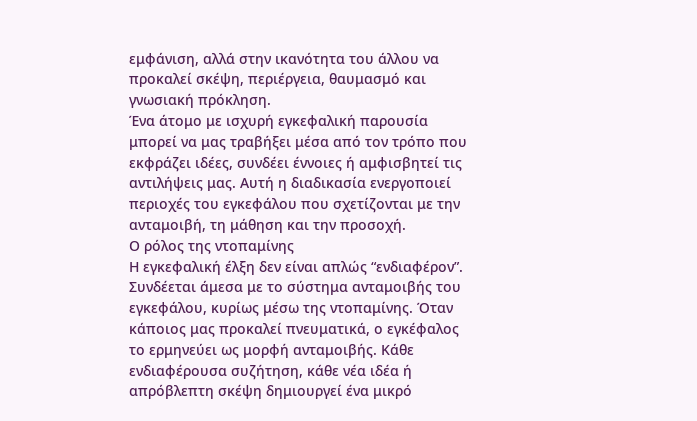εμφάνιση, αλλά στην ικανότητα του άλλου να προκαλεί σκέψη, περιέργεια, θαυμασμό και γνωσιακή πρόκληση.
Ένα άτομο με ισχυρή εγκεφαλική παρουσία μπορεί να μας τραβήξει μέσα από τον τρόπο που εκφράζει ιδέες, συνδέει έννοιες ή αμφισβητεί τις αντιλήψεις μας. Αυτή η διαδικασία ενεργοποιεί περιοχές του εγκεφάλου που σχετίζονται με την ανταμοιβή, τη μάθηση και την προσοχή.
Ο ρόλος της ντοπαμίνης
Η εγκεφαλική έλξη δεν είναι απλώς “ενδιαφέρον”. Συνδέεται άμεσα με το σύστημα ανταμοιβής του εγκεφάλου, κυρίως μέσω της ντοπαμίνης. Όταν κάποιος μας προκαλεί πνευματικά, ο εγκέφαλος το ερμηνεύει ως μορφή ανταμοιβής. Κάθε ενδιαφέρουσα συζήτηση, κάθε νέα ιδέα ή απρόβλεπτη σκέψη δημιουργεί ένα μικρό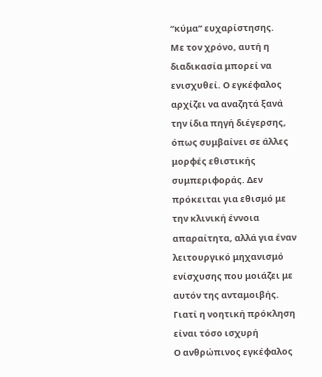“κύμα” ευχαρίστησης.
Με τον χρόνο, αυτή η διαδικασία μπορεί να ενισχυθεί. Ο εγκέφαλος αρχίζει να αναζητά ξανά την ίδια πηγή διέγερσης, όπως συμβαίνει σε άλλες μορφές εθιστικής συμπεριφοράς. Δεν πρόκειται για εθισμό με την κλινική έννοια απαραίτητα, αλλά για έναν λειτουργικό μηχανισμό ενίσχυσης που μοιάζει με αυτόν της ανταμοιβής.
Γιατί η νοητική πρόκληση είναι τόσο ισχυρή
Ο ανθρώπινος εγκέφαλος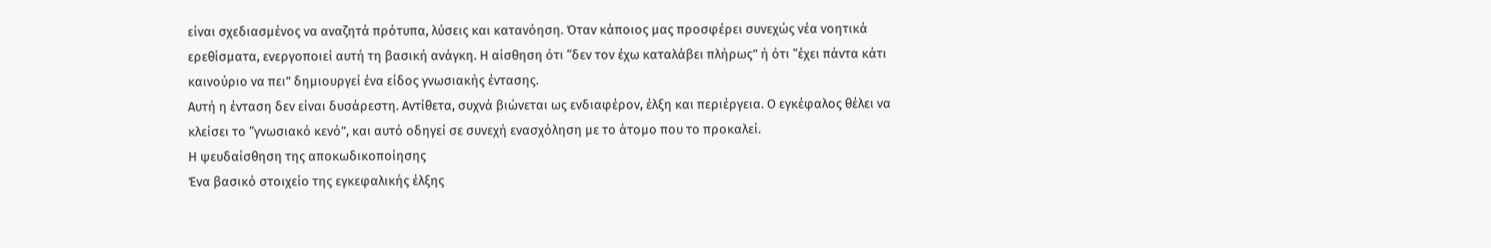είναι σχεδιασμένος να αναζητά πρότυπα, λύσεις και κατανόηση. Όταν κάποιος μας προσφέρει συνεχώς νέα νοητικά ερεθίσματα, ενεργοποιεί αυτή τη βασική ανάγκη. Η αίσθηση ότι “δεν τον έχω καταλάβει πλήρως” ή ότι “έχει πάντα κάτι καινούριο να πει” δημιουργεί ένα είδος γνωσιακής έντασης.
Αυτή η ένταση δεν είναι δυσάρεστη. Αντίθετα, συχνά βιώνεται ως ενδιαφέρον, έλξη και περιέργεια. Ο εγκέφαλος θέλει να κλείσει το “γνωσιακό κενό”, και αυτό οδηγεί σε συνεχή ενασχόληση με το άτομο που το προκαλεί.
Η ψευδαίσθηση της αποκωδικοποίησης
Ένα βασικό στοιχείο της εγκεφαλικής έλξης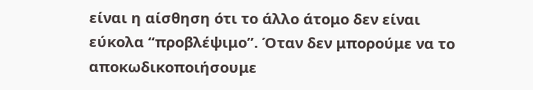είναι η αίσθηση ότι το άλλο άτομο δεν είναι εύκολα “προβλέψιμο”. Όταν δεν μπορούμε να το αποκωδικοποιήσουμε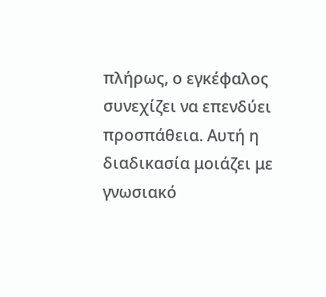πλήρως, ο εγκέφαλος συνεχίζει να επενδύει προσπάθεια. Αυτή η διαδικασία μοιάζει με γνωσιακό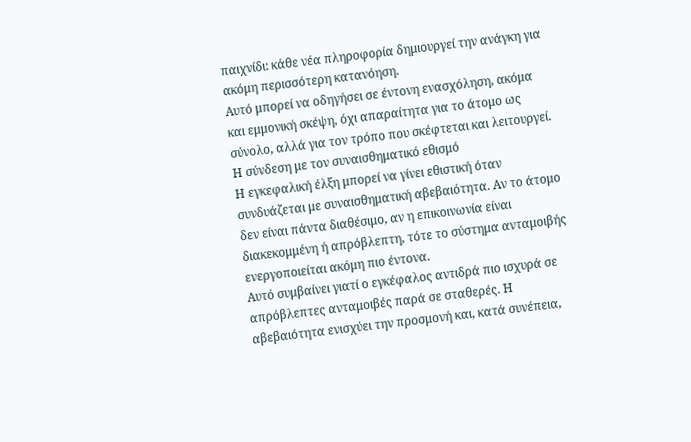παιχνίδι: κάθε νέα πληροφορία δημιουργεί την ανάγκη για ακόμη περισσότερη κατανόηση.
Αυτό μπορεί να οδηγήσει σε έντονη ενασχόληση, ακόμα και εμμονική σκέψη, όχι απαραίτητα για το άτομο ως σύνολο, αλλά για τον τρόπο που σκέφτεται και λειτουργεί.
Η σύνδεση με τον συναισθηματικό εθισμό
Η εγκεφαλική έλξη μπορεί να γίνει εθιστική όταν συνδυάζεται με συναισθηματική αβεβαιότητα. Αν το άτομο δεν είναι πάντα διαθέσιμο, αν η επικοινωνία είναι διακεκομμένη ή απρόβλεπτη, τότε το σύστημα ανταμοιβής ενεργοποιείται ακόμη πιο έντονα.
Αυτό συμβαίνει γιατί ο εγκέφαλος αντιδρά πιο ισχυρά σε απρόβλεπτες ανταμοιβές παρά σε σταθερές. Η αβεβαιότητα ενισχύει την προσμονή και, κατά συνέπεια,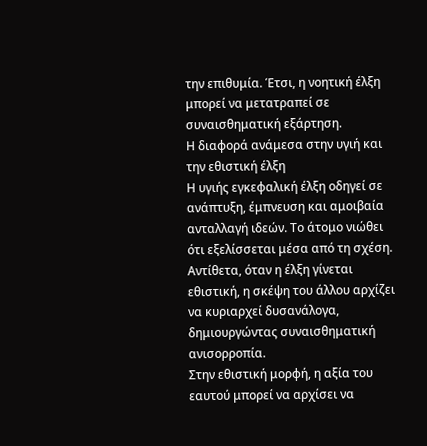την επιθυμία. Έτσι, η νοητική έλξη μπορεί να μετατραπεί σε συναισθηματική εξάρτηση.
Η διαφορά ανάμεσα στην υγιή και την εθιστική έλξη
Η υγιής εγκεφαλική έλξη οδηγεί σε ανάπτυξη, έμπνευση και αμοιβαία ανταλλαγή ιδεών. Το άτομο νιώθει ότι εξελίσσεται μέσα από τη σχέση. Αντίθετα, όταν η έλξη γίνεται εθιστική, η σκέψη του άλλου αρχίζει να κυριαρχεί δυσανάλογα, δημιουργώντας συναισθηματική ανισορροπία.
Στην εθιστική μορφή, η αξία του εαυτού μπορεί να αρχίσει να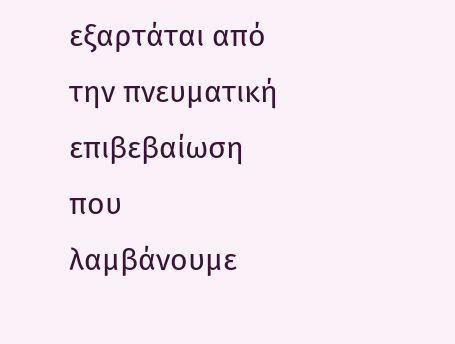εξαρτάται από την πνευματική επιβεβαίωση που λαμβάνουμε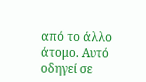από το άλλο άτομο. Αυτό οδηγεί σε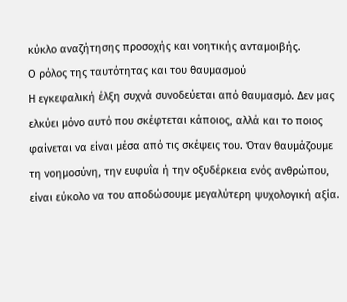κύκλο αναζήτησης προσοχής και νοητικής ανταμοιβής.
Ο ρόλος της ταυτότητας και του θαυμασμού
Η εγκεφαλική έλξη συχνά συνοδεύεται από θαυμασμό. Δεν μας ελκύει μόνο αυτό που σκέφτεται κάποιος, αλλά και το ποιος φαίνεται να είναι μέσα από τις σκέψεις του. Όταν θαυμάζουμε τη νοημοσύνη, την ευφυΐα ή την οξυδέρκεια ενός ανθρώπου, είναι εύκολο να του αποδώσουμε μεγαλύτερη ψυχολογική αξία.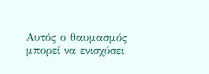Αυτός ο θαυμασμός μπορεί να ενισχύσει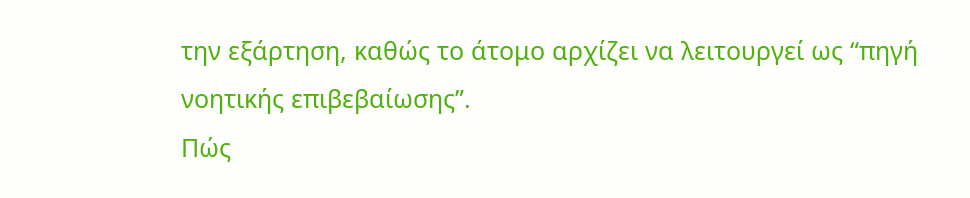την εξάρτηση, καθώς το άτομο αρχίζει να λειτουργεί ως “πηγή νοητικής επιβεβαίωσης”.
Πώς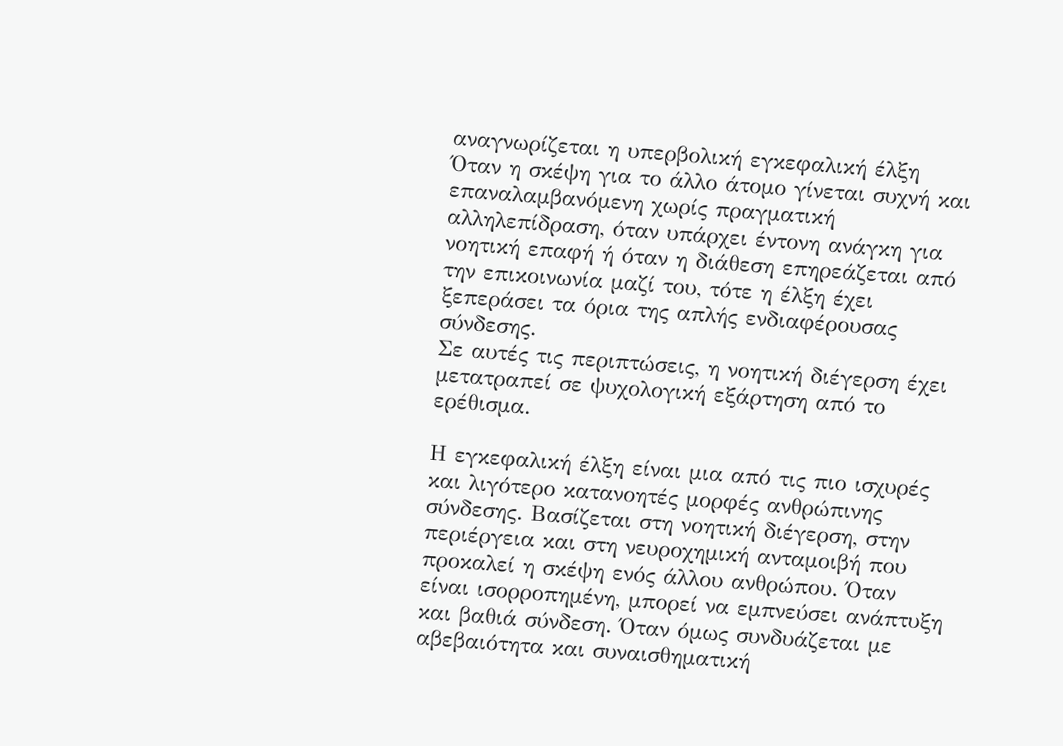αναγνωρίζεται η υπερβολική εγκεφαλική έλξη
Όταν η σκέψη για το άλλο άτομο γίνεται συχνή και επαναλαμβανόμενη χωρίς πραγματική αλληλεπίδραση, όταν υπάρχει έντονη ανάγκη για νοητική επαφή ή όταν η διάθεση επηρεάζεται από την επικοινωνία μαζί του, τότε η έλξη έχει ξεπεράσει τα όρια της απλής ενδιαφέρουσας σύνδεσης.
Σε αυτές τις περιπτώσεις, η νοητική διέγερση έχει μετατραπεί σε ψυχολογική εξάρτηση από το ερέθισμα.

Η εγκεφαλική έλξη είναι μια από τις πιο ισχυρές και λιγότερο κατανοητές μορφές ανθρώπινης σύνδεσης. Βασίζεται στη νοητική διέγερση, στην περιέργεια και στη νευροχημική ανταμοιβή που προκαλεί η σκέψη ενός άλλου ανθρώπου. Όταν είναι ισορροπημένη, μπορεί να εμπνεύσει ανάπτυξη και βαθιά σύνδεση. Όταν όμως συνδυάζεται με αβεβαιότητα και συναισθηματική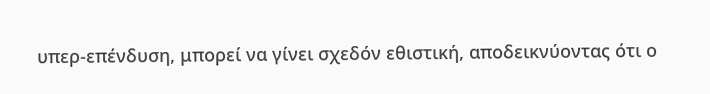υπερ-επένδυση, μπορεί να γίνει σχεδόν εθιστική, αποδεικνύοντας ότι ο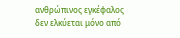ανθρώπινος εγκέφαλος δεν ελκύεται μόνο από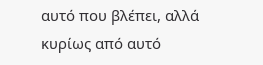αυτό που βλέπει, αλλά κυρίως από αυτό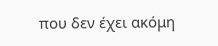που δεν έχει ακόμη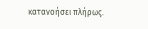κατανοήσει πλήρως.